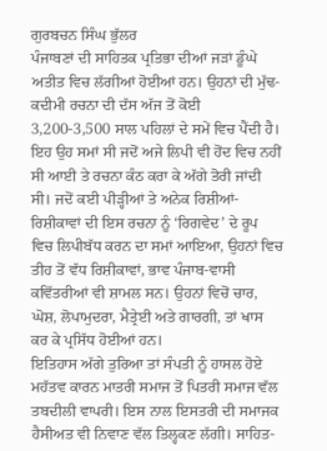ਗੁਰਬਚਨ ਸਿੰਘ ਭੁੱਲਰ
ਪੰਜਾਬਣਾਂ ਦੀ ਸਾਹਿਤਕ ਪ੍ਰਤਿਭਾ ਦੀਆਂ ਜੜਾਂ ਡੂੰਘੇ ਅਤੀਤ ਵਿਚ ਲੱਗੀਆਂ ਹੋਈਆਂ ਹਨ। ਉਹਨਾਂ ਦੀ ਮੁੱਢ-ਕਦੀਮੀ ਰਚਨਾ ਦੀ ਦੱਸ ਅੱਜ ਤੋਂ ਕੋਈ 3,200-3,500 ਸਾਲ ਪਹਿਲਾਂ ਦੇ ਸਮੇਂ ਵਿਚ ਪੈਂਦੀ ਹੈ। ਇਹ ਉਹ ਸਮਾਂ ਸੀ ਜਦੋਂ ਅਜੇ ਲਿਪੀ ਵੀ ਹੋਂਦ ਵਿਚ ਨਹੀਂ ਸੀ ਆਈ ਤੇ ਰਚਨਾ ਕੰਠ ਕਰਾ ਕੇ ਅੱਗੇ ਤੋਰੀ ਜਾਂਦੀ ਸੀ। ਜਦੋਂ ਕਈ ਪੀੜ੍ਹੀਆਂ ਤੇ ਅਨੇਕ ਰਿਸ਼ੀਆਂ-ਰਿਸ਼ੀਕਾਵਾਂ ਦੀ ਇਸ ਰਚਨਾ ਨੂੰ ‘ਰਿਗਵੇਦ’ ਦੇ ਰੂਪ ਵਿਚ ਲਿਪੀਬੱਧ ਕਰਨ ਦਾ ਸਮਾਂ ਆਇਆ, ਉਹਨਾਂ ਵਿਚ ਤੀਹ ਤੋਂ ਵੱਧ ਰਿਸ਼ੀਕਾਵਾਂ, ਭਾਵ ਪੰਜਾਬ-ਵਾਸੀ ਕਵਿੱਤਰੀਆਂ ਵੀ ਸ਼ਾਮਲ ਸਨ। ਉਹਨਾਂ ਵਿਚੋਂ ਚਾਰ, ਘੋਸ਼, ਲੋਪਾਮੁਦਰਾ, ਮੈਤ੍ਰੇਈ ਅਤੇ ਗਾਰਗੀ, ਤਾਂ ਖਾਸ ਕਰ ਕੇ ਪ੍ਰਸਿੱਧ ਹੋਈਆਂ ਹਨ।
ਇਤਿਹਾਸ ਅੱਗੇ ਤੁਰਿਆ ਤਾਂ ਸੰਪਤੀ ਨੂੰ ਹਾਸਲ ਹੋਏ ਮਹੱਤਵ ਕਾਰਨ ਮਾਤਰੀ ਸਮਾਜ ਤੋਂ ਪਿਤਰੀ ਸਮਾਜ ਵੱਲ ਤਬਦੀਲੀ ਵਾਪਰੀ। ਇਸ ਨਾਲ ਇਸਤਰੀ ਦੀ ਸਮਾਜਕ ਹੈਸੀਅਤ ਵੀ ਨਿਵਾਣ ਵੱਲ ਤਿਲ੍ਹਕਣ ਲੱਗੀ। ਸਾਹਿਤ-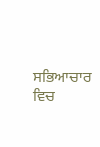ਸਭਿਆਚਾਰ ਵਿਚ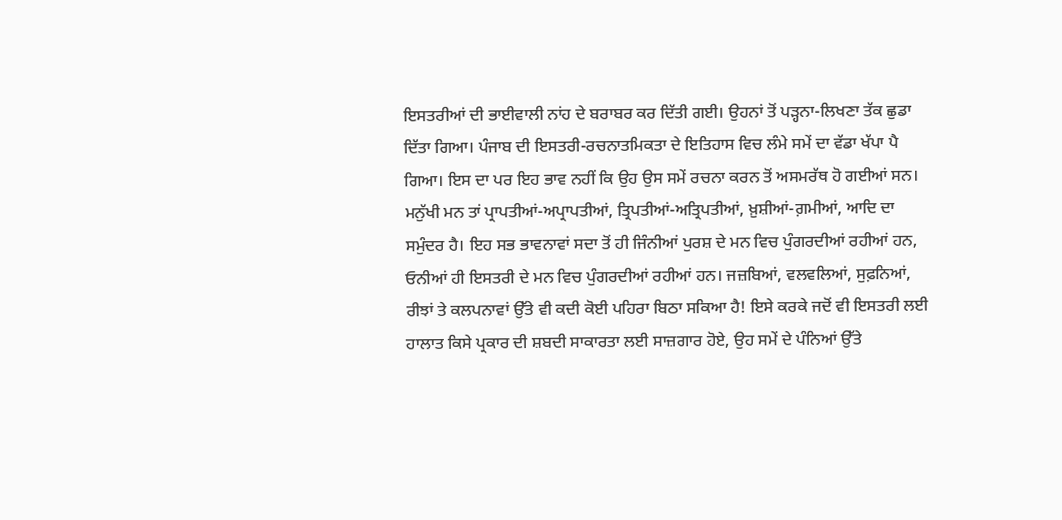ਇਸਤਰੀਆਂ ਦੀ ਭਾਈਵਾਲੀ ਨਾਂਹ ਦੇ ਬਰਾਬਰ ਕਰ ਦਿੱਤੀ ਗਈ। ਉਹਨਾਂ ਤੋਂ ਪੜ੍ਹਨਾ-ਲਿਖਣਾ ਤੱਕ ਛੁਡਾ ਦਿੱਤਾ ਗਿਆ। ਪੰਜਾਬ ਦੀ ਇਸਤਰੀ-ਰਚਨਾਤਮਿਕਤਾ ਦੇ ਇਤਿਹਾਸ ਵਿਚ ਲੰਮੇ ਸਮੇਂ ਦਾ ਵੱਡਾ ਖੱਪਾ ਪੈ ਗਿਆ। ਇਸ ਦਾ ਪਰ ਇਹ ਭਾਵ ਨਹੀਂ ਕਿ ਉਹ ਉਸ ਸਮੇਂ ਰਚਨਾ ਕਰਨ ਤੋਂ ਅਸਮਰੱਥ ਹੋ ਗਈਆਂ ਸਨ। ਮਨੁੱਖੀ ਮਨ ਤਾਂ ਪ੍ਰਾਪਤੀਆਂ-ਅਪ੍ਰਾਪਤੀਆਂ, ਤ੍ਰਿਪਤੀਆਂ-ਅਤ੍ਰਿਪਤੀਆਂ, ਖ਼ੁਸ਼ੀਆਂ-ਗ਼ਮੀਆਂ, ਆਦਿ ਦਾ ਸਮੁੰਦਰ ਹੈ। ਇਹ ਸਭ ਭਾਵਨਾਵਾਂ ਸਦਾ ਤੋਂ ਹੀ ਜਿੰਨੀਆਂ ਪੁਰਸ਼ ਦੇ ਮਨ ਵਿਚ ਪੁੰਗਰਦੀਆਂ ਰਹੀਆਂ ਹਨ, ਓਨੀਆਂ ਹੀ ਇਸਤਰੀ ਦੇ ਮਨ ਵਿਚ ਪੁੰਗਰਦੀਆਂ ਰਹੀਆਂ ਹਨ। ਜਜ਼ਬਿਆਂ, ਵਲਵਲਿਆਂ, ਸੁਫ਼ਨਿਆਂ, ਰੀਝਾਂ ਤੇ ਕਲਪਨਾਵਾਂ ਉੱਤੇ ਵੀ ਕਦੀ ਕੋਈ ਪਹਿਰਾ ਬਿਠਾ ਸਕਿਆ ਹੈ! ਇਸੇ ਕਰਕੇ ਜਦੋਂ ਵੀ ਇਸਤਰੀ ਲਈ ਹਾਲਾਤ ਕਿਸੇ ਪ੍ਰਕਾਰ ਦੀ ਸ਼ਬਦੀ ਸਾਕਾਰਤਾ ਲਈ ਸਾਜ਼ਗਾਰ ਹੋਏ, ਉਹ ਸਮੇਂ ਦੇ ਪੰਨਿਆਂ ਉੱਤੇ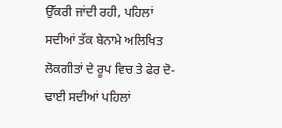ਉੱਕਰੀ ਜਾਂਦੀ ਰਹੀ, ਪਹਿਲਾਂ ਸਦੀਆਂ ਤੱਕ ਬੇਨਾਮੇ ਅਲਿਖਿਤ ਲੋਕਗੀਤਾਂ ਦੇ ਰੂਪ ਵਿਚ ਤੇ ਫੇਰ ਦੋ-ਢਾਈ ਸਦੀਆਂ ਪਹਿਲਾਂ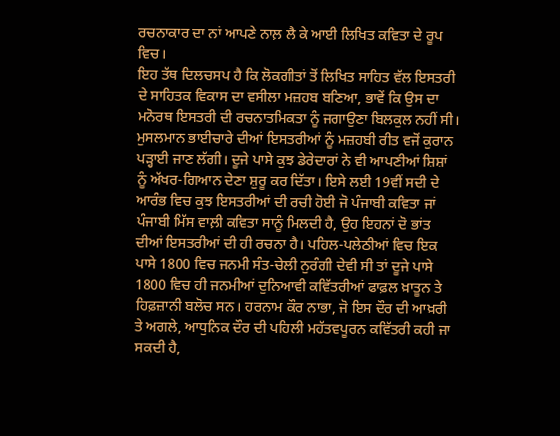ਰਚਨਾਕਾਰ ਦਾ ਨਾਂ ਆਪਣੇ ਨਾਲ਼ ਲੈ ਕੇ ਆਈ ਲਿਖਿਤ ਕਵਿਤਾ ਦੇ ਰੂਪ ਵਿਚ।
ਇਹ ਤੱਥ ਦਿਲਚਸਪ ਹੈ ਕਿ ਲੋਕਗੀਤਾਂ ਤੋਂ ਲਿਖਿਤ ਸਾਹਿਤ ਵੱਲ ਇਸਤਰੀ ਦੇ ਸਾਹਿਤਕ ਵਿਕਾਸ ਦਾ ਵਸੀਲਾ ਮਜ਼ਹਬ ਬਣਿਆ, ਭਾਵੇਂ ਕਿ ਉਸ ਦਾ ਮਨੋਰਥ ਇਸਤਰੀ ਦੀ ਰਚਨਾਤਮਿਕਤਾ ਨੂੰ ਜਗਾਉਣਾ ਬਿਲਕੁਲ ਨਹੀਂ ਸੀ। ਮੁਸਲਮਾਨ ਭਾਈਚਾਰੇ ਦੀਆਂ ਇਸਤਰੀਆਂ ਨੂੰ ਮਜ਼ਹਬੀ ਰੀਤ ਵਜੋਂ ਕੁਰਾਨ ਪੜ੍ਹਾਈ ਜਾਣ ਲੱਗੀ। ਦੂਜੇ ਪਾਸੇ ਕੁਝ ਡੇਰੇਦਾਰਾਂ ਨੇ ਵੀ ਆਪਣੀਆਂ ਸ਼ਿਸ਼ਾਂ ਨੂੰ ਅੱਖਰ-ਗਿਆਨ ਦੇਣਾ ਸ਼ੁਰੂ ਕਰ ਦਿੱਤਾ। ਇਸੇ ਲਈ 19ਵੀਂ ਸਦੀ ਦੇ ਆਰੰਭ ਵਿਚ ਕੁਝ ਇਸਤਰੀਆਂ ਦੀ ਰਚੀ ਹੋਈ ਜੋ ਪੰਜਾਬੀ ਕਵਿਤਾ ਜਾਂ ਪੰਜਾਬੀ ਮਿੱਸ ਵਾਲ਼ੀ ਕਵਿਤਾ ਸਾਨੂੰ ਮਿਲਦੀ ਹੈ, ਉਹ ਇਹਨਾਂ ਦੋ ਭਾਂਤ ਦੀਆਂ ਇਸਤਰੀਆਂ ਦੀ ਹੀ ਰਚਨਾ ਹੈ। ਪਹਿਲ-ਪਲੇਠੀਆਂ ਵਿਚ ਇਕ ਪਾਸੇ 1800 ਵਿਚ ਜਨਮੀ ਸੰਤ-ਚੇਲੀ ਨੁਰੰਗੀ ਦੇਵੀ ਸੀ ਤਾਂ ਦੂਜੇ ਪਾਸੇ 1800 ਵਿਚ ਹੀ ਜਨਮੀਆਂ ਦੁਨਿਆਵੀ ਕਵਿੱਤਰੀਆਂ ਫਾਫ਼ਲ ਖ਼ਾਤੂਨ ਤੇ ਹਿਫ਼ਜ਼ਾਨੀ ਬਲੋਚ ਸਨ। ਹਰਨਾਮ ਕੌਰ ਨਾਭਾ, ਜੋ ਇਸ ਦੌਰ ਦੀ ਆਖ਼ਰੀ ਤੇ ਅਗਲੇ, ਆਧੁਨਿਕ ਦੌਰ ਦੀ ਪਹਿਲੀ ਮਹੱਤਵਪੂਰਨ ਕਵਿੱਤਰੀ ਕਹੀ ਜਾ ਸਕਦੀ ਹੈ,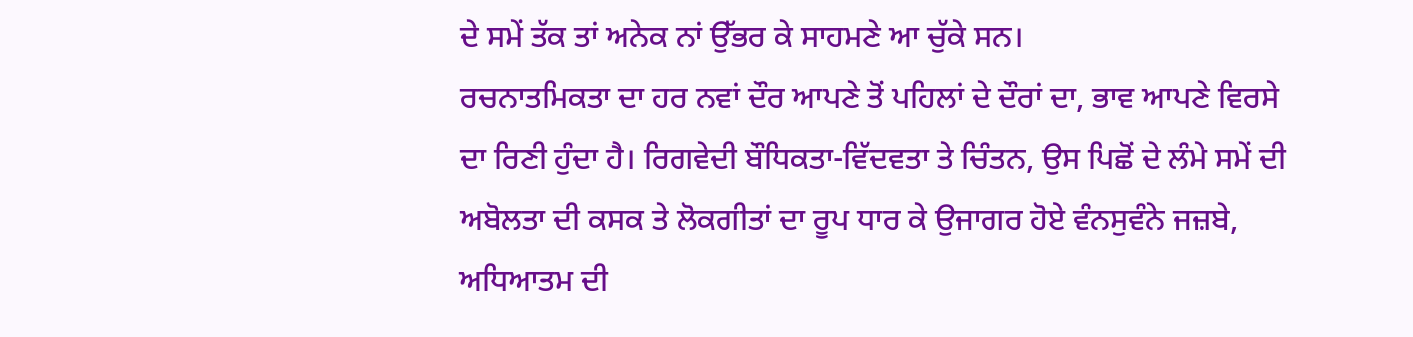ਦੇ ਸਮੇਂ ਤੱਕ ਤਾਂ ਅਨੇਕ ਨਾਂ ਉੱਭਰ ਕੇ ਸਾਹਮਣੇ ਆ ਚੁੱਕੇ ਸਨ।
ਰਚਨਾਤਮਿਕਤਾ ਦਾ ਹਰ ਨਵਾਂ ਦੌਰ ਆਪਣੇ ਤੋਂ ਪਹਿਲਾਂ ਦੇ ਦੌਰਾਂ ਦਾ, ਭਾਵ ਆਪਣੇ ਵਿਰਸੇ ਦਾ ਰਿਣੀ ਹੁੰਦਾ ਹੈ। ਰਿਗਵੇਦੀ ਬੌਧਿਕਤਾ-ਵਿੱਦਵਤਾ ਤੇ ਚਿੰਤਨ, ਉਸ ਪਿਛੋਂ ਦੇ ਲੰਮੇ ਸਮੇਂ ਦੀ ਅਬੋਲਤਾ ਦੀ ਕਸਕ ਤੇ ਲੋਕਗੀਤਾਂ ਦਾ ਰੂਪ ਧਾਰ ਕੇ ਉਜਾਗਰ ਹੋਏ ਵੰਨਸੁਵੰਨੇ ਜਜ਼ਬੇ, ਅਧਿਆਤਮ ਦੀ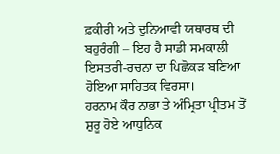ਫ਼ਕੀਰੀ ਅਤੇ ਦੁਨਿਆਵੀ ਯਥਾਰਥ ਦੀ ਬਹੁਰੰਗੀ – ਇਹ ਹੈ ਸਾਡੀ ਸਮਕਾਲੀ ਇਸਤਰੀ-ਰਚਨਾ ਦਾ ਪਿਛੋਕੜ ਬਣਿਆ ਹੋਇਆ ਸਾਹਿਤਕ ਵਿਰਸਾ।
ਹਰਨਾਮ ਕੌਰ ਨਾਭਾ ਤੇ ਅੰਮ੍ਰਿਤਾ ਪ੍ਰੀਤਮ ਤੋਂ ਸ਼ੁਰੂ ਹੋਏ ਆਧੁਨਿਕ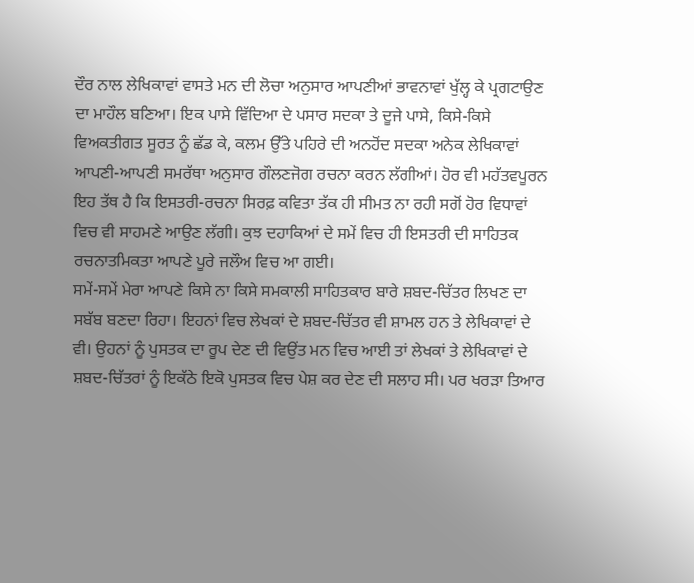ਦੌਰ ਨਾਲ ਲੇਖਿਕਾਵਾਂ ਵਾਸਤੇ ਮਨ ਦੀ ਲੋਚਾ ਅਨੁਸਾਰ ਆਪਣੀਆਂ ਭਾਵਨਾਵਾਂ ਖੁੱਲ੍ਹ ਕੇ ਪ੍ਰਗਟਾਉਣ ਦਾ ਮਾਹੌਲ ਬਣਿਆ। ਇਕ ਪਾਸੇ ਵਿੱਦਿਆ ਦੇ ਪਸਾਰ ਸਦਕਾ ਤੇ ਦੂਜੇ ਪਾਸੇ, ਕਿਸੇ-ਕਿਸੇ ਵਿਅਕਤੀਗਤ ਸੂਰਤ ਨੂੰ ਛੱਡ ਕੇ, ਕਲਮ ਉੱਤੇ ਪਹਿਰੇ ਦੀ ਅਨਹੋਂਦ ਸਦਕਾ ਅਨੇਕ ਲੇਖਿਕਾਵਾਂ ਆਪਣੀ-ਆਪਣੀ ਸਮਰੱਥਾ ਅਨੁਸਾਰ ਗੌਲਣਜੋਗ ਰਚਨਾ ਕਰਨ ਲੱਗੀਆਂ। ਹੋਰ ਵੀ ਮਹੱਤਵਪੂਰਨ ਇਹ ਤੱਥ ਹੈ ਕਿ ਇਸਤਰੀ-ਰਚਨਾ ਸਿਰਫ਼ ਕਵਿਤਾ ਤੱਕ ਹੀ ਸੀਮਤ ਨਾ ਰਹੀ ਸਗੋਂ ਹੋਰ ਵਿਧਾਵਾਂ ਵਿਚ ਵੀ ਸਾਹਮਣੇ ਆਉਣ ਲੱਗੀ। ਕੁਝ ਦਹਾਕਿਆਂ ਦੇ ਸਮੇਂ ਵਿਚ ਹੀ ਇਸਤਰੀ ਦੀ ਸਾਹਿਤਕ ਰਚਨਾਤਮਿਕਤਾ ਆਪਣੇ ਪੂਰੇ ਜਲੌਅ ਵਿਚ ਆ ਗਈ।
ਸਮੇਂ-ਸਮੇਂ ਮੇਰਾ ਆਪਣੇ ਕਿਸੇ ਨਾ ਕਿਸੇ ਸਮਕਾਲੀ ਸਾਹਿਤਕਾਰ ਬਾਰੇ ਸ਼ਬਦ-ਚਿੱਤਰ ਲਿਖਣ ਦਾ ਸਬੱਬ ਬਣਦਾ ਰਿਹਾ। ਇਹਨਾਂ ਵਿਚ ਲੇਖਕਾਂ ਦੇ ਸ਼ਬਦ-ਚਿੱਤਰ ਵੀ ਸ਼ਾਮਲ ਹਨ ਤੇ ਲੇਖਿਕਾਵਾਂ ਦੇ ਵੀ। ਉਹਨਾਂ ਨੂੰ ਪੁਸਤਕ ਦਾ ਰੂਪ ਦੇਣ ਦੀ ਵਿਉਂਤ ਮਨ ਵਿਚ ਆਈ ਤਾਂ ਲੇਖਕਾਂ ਤੇ ਲੇਖਿਕਾਵਾਂ ਦੇ ਸ਼ਬਦ-ਚਿੱਤਰਾਂ ਨੂੰ ਇਕੱਠੇ ਇਕੋ ਪੁਸਤਕ ਵਿਚ ਪੇਸ਼ ਕਰ ਦੇਣ ਦੀ ਸਲਾਹ ਸੀ। ਪਰ ਖਰੜਾ ਤਿਆਰ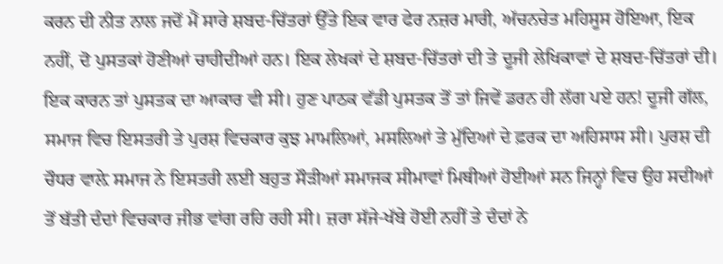ਕਰਨ ਦੀ ਨੀਤ ਨਾਲ ਜਦੋਂ ਮੈਂ ਸਾਰੇ ਸ਼ਬਦ-ਚਿੱਤਰਾਂ ਉੱਤੇ ਇਕ ਵਾਰ ਫੇਰ ਨਜ਼ਰ ਮਾਰੀ, ਅੱਚਨਚੇਤ ਮਹਿਸੂਸ ਹੋਇਆ, ਇਕ ਨਹੀਂ, ਦੋ ਪੁਸਤਕਾਂ ਹੋਣੀਆਂ ਚਾਹੀਦੀਆਂ ਹਨ। ਇਕ ਲੇਖਕਾਂ ਦੇ ਸ਼ਬਦ-ਚਿੱਤਰਾਂ ਦੀ ਤੇ ਦੂਜੀ ਲੇਖਿਕਾਵਾਂ ਦੇ ਸ਼ਬਦ-ਚਿੱਤਰਾਂ ਦੀ।
ਇਕ ਕਾਰਨ ਤਾਂ ਪੁਸਤਕ ਦਾ ਆਕਾਰ ਵੀ ਸੀ। ਹੁਣ ਪਾਠਕ ਵੱਡੀ ਪੁਸਤਕ ਤੋਂ ਤਾਂ ਜਿਵੇਂ ਡਰਨ ਹੀ ਲੱਗ ਪਏ ਹਨ! ਦੂਜੀ ਗੱਲ, ਸਮਾਜ ਵਿਚ ਇਸਤਰੀ ਤੇ ਪੁਰਸ਼ ਵਿਚਕਾਰ ਕੁਝ ਮਾਮਲਿਆਂ, ਮਸਲਿਆਂ ਤੇ ਮੁੱਦਿਆਂ ਦੇ ਫ਼ਰਕ ਦਾ ਅਹਿਸਾਸ ਸੀ। ਪੁਰਸ਼ ਦੀ ਚੌਧਰ ਵਾਲ਼ੇ ਸਮਾਜ ਨੇ ਇਸਤਰੀ ਲਈ ਬਹੁਤ ਸੌੜੀਆਂ ਸਮਾਜਕ ਸੀਮਾਵਾਂ ਮਿਥੀਆਂ ਹੋਈਆਂ ਸਨ ਜਿਨ੍ਹਾਂ ਵਿਚ ਉਹ ਸਦੀਆਂ ਤੋਂ ਬੱਤੀ ਦੰਦਾਂ ਵਿਚਕਾਰ ਜੀਭ ਵਾਂਗ ਰਹਿ ਰਹੀ ਸੀ। ਜ਼ਰਾ ਸੱਜੇ-ਖੱਬੇ ਹੋਈ ਨਹੀਂ ਤੇ ਦੰਦਾਂ ਨੇ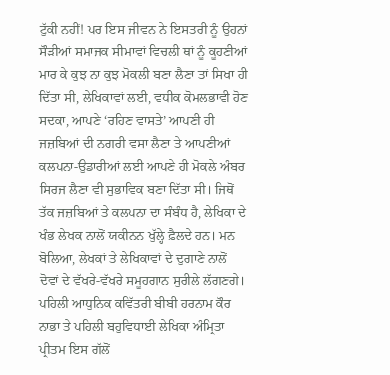ਟੁੱਕੀ ਨਹੀਂ! ਪਰ ਇਸ ਜੀਵਨ ਨੇ ਇਸਤਰੀ ਨੂੰ ਉਹਨਾਂ ਸੌੜੀਆਂ ਸਮਾਜਕ ਸੀਮਾਵਾਂ ਵਿਚਲੀ ਥਾਂ ਨੂੰ ਕੂਹਣੀਆਂ ਮਾਰ ਕੇ ਕੁਝ ਨਾ ਕੁਝ ਮੋਕਲੀ ਬਣਾ ਲੈਣਾ ਤਾਂ ਸਿਖਾ ਹੀ ਦਿੱਤਾ ਸੀ, ਲੇਖਿਕਾਵਾਂ ਲਈ, ਵਧੀਕ ਕੋਮਲਭਾਵੀ ਹੋਣ ਸਦਕਾ, ਆਪਣੇ ‘ਰਹਿਣ ਵਾਸਤੇ’ ਆਪਣੀ ਹੀ ਜਜ਼ਬਿਆਂ ਦੀ ਨਗਰੀ ਵਸਾ ਲੈਣਾ ਤੇ ਆਪਣੀਆਂ ਕਲਪਨਾ-ਉਡਾਰੀਆਂ ਲਈ ਆਪਣੇ ਹੀ ਮੋਕਲੇ ਅੰਬਰ ਸਿਰਜ ਲੈਣਾ ਵੀ ਸੁਭਾਵਿਕ ਬਣਾ ਦਿੱਤਾ ਸੀ। ਜਿਥੋਂ ਤੱਕ ਜਜ਼ਬਿਆਂ ਤੇ ਕਲਪਨਾ ਦਾ ਸੰਬੰਧ ਹੈ, ਲੇਖਿਕਾ ਦੇ ਖੰਭ ਲੇਖਕ ਨਾਲੋਂ ਯਕੀਨਨ ਖੁੱਲ੍ਹੇ ਫ਼ੈਲਦੇ ਹਨ। ਮਨ ਬੋਲਿਆ, ਲੇਖਕਾਂ ਤੇ ਲੇਖਿਕਾਵਾਂ ਦੇ ਦੁਗਾਣੇ ਨਾਲੋਂ ਦੋਵਾਂ ਦੇ ਵੱਖਰੇ-ਵੱਖਰੇ ਸਮੂਹਗਾਨ ਸੁਰੀਲੇ ਲੱਗਣਗੇ।
ਪਹਿਲੀ ਆਧੁਨਿਕ ਕਵਿੱਤਰੀ ਬੀਬੀ ਹਰਨਾਮ ਕੌਰ ਨਾਭਾ ਤੇ ਪਹਿਲੀ ਬਹੁਵਿਧਾਈ ਲੇਖਿਕਾ ਅੰਮ੍ਰਿਤਾ ਪ੍ਰੀਤਮ ਇਸ ਗੱਲੋਂ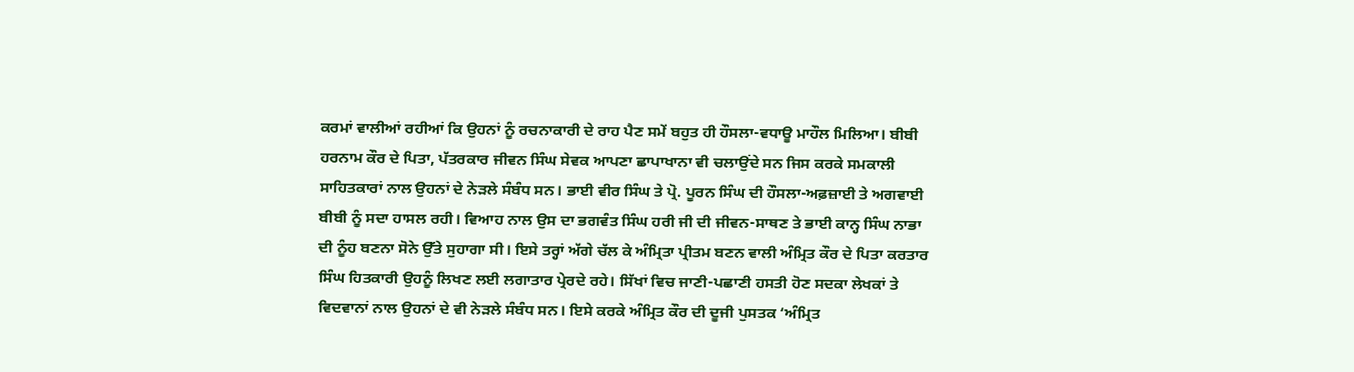ਕਰਮਾਂ ਵਾਲੀਆਂ ਰਹੀਆਂ ਕਿ ਉਹਨਾਂ ਨੂੰ ਰਚਨਾਕਾਰੀ ਦੇ ਰਾਹ ਪੈਣ ਸਮੇਂ ਬਹੁਤ ਹੀ ਹੌਸਲਾ-ਵਧਾਊ ਮਾਹੌਲ ਮਿਲਿਆ। ਬੀਬੀ ਹਰਨਾਮ ਕੌਰ ਦੇ ਪਿਤਾ, ਪੱਤਰਕਾਰ ਜੀਵਨ ਸਿੰਘ ਸੇਵਕ ਆਪਣਾ ਛਾਪਾਖਾਨਾ ਵੀ ਚਲਾਉਂਦੇ ਸਨ ਜਿਸ ਕਰਕੇ ਸਮਕਾਲੀ ਸਾਹਿਤਕਾਰਾਂ ਨਾਲ ਉਹਨਾਂ ਦੇ ਨੇੜਲੇ ਸੰਬੰਧ ਸਨ। ਭਾਈ ਵੀਰ ਸਿੰਘ ਤੇ ਪ੍ਰੋ. ਪੂਰਨ ਸਿੰਘ ਦੀ ਹੌਸਲਾ-ਅਫ਼ਜ਼ਾਈ ਤੇ ਅਗਵਾਈ ਬੀਬੀ ਨੂੰ ਸਦਾ ਹਾਸਲ ਰਹੀ। ਵਿਆਹ ਨਾਲ ਉਸ ਦਾ ਭਗਵੰਤ ਸਿੰਘ ਹਰੀ ਜੀ ਦੀ ਜੀਵਨ-ਸਾਥਣ ਤੇ ਭਾਈ ਕਾਨ੍ਹ ਸਿੰਘ ਨਾਭਾ ਦੀ ਨੂੰਹ ਬਣਨਾ ਸੋਨੇ ਉੱਤੇ ਸੁਹਾਗਾ ਸੀ। ਇਸੇ ਤਰ੍ਹਾਂ ਅੱਗੇ ਚੱਲ ਕੇ ਅੰਮ੍ਰਿਤਾ ਪ੍ਰੀਤਮ ਬਣਨ ਵਾਲੀ ਅੰਮ੍ਰਿਤ ਕੌਰ ਦੇ ਪਿਤਾ ਕਰਤਾਰ ਸਿੰਘ ਹਿਤਕਾਰੀ ਉਹਨੂੰ ਲਿਖਣ ਲਈ ਲਗਾਤਾਰ ਪ੍ਰੇਰਦੇ ਰਹੇ। ਸਿੱਖਾਂ ਵਿਚ ਜਾਣੀ-ਪਛਾਣੀ ਹਸਤੀ ਹੋਣ ਸਦਕਾ ਲੇਖਕਾਂ ਤੇ ਵਿਦਵਾਨਾਂ ਨਾਲ ਉਹਨਾਂ ਦੇ ਵੀ ਨੇੜਲੇ ਸੰਬੰਧ ਸਨ। ਇਸੇ ਕਰਕੇ ਅੰਮ੍ਰਿਤ ਕੌਰ ਦੀ ਦੂਜੀ ਪੁਸਤਕ ‘ਅੰਮ੍ਰਿਤ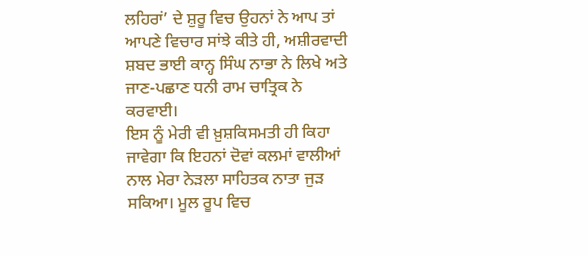ਲਹਿਰਾਂ’ ਦੇ ਸ਼ੁਰੂ ਵਿਚ ਉਹਨਾਂ ਨੇ ਆਪ ਤਾਂ ਆਪਣੇ ਵਿਚਾਰ ਸਾਂਝੇ ਕੀਤੇ ਹੀ, ਅਸ਼ੀਰਵਾਦੀ ਸ਼ਬਦ ਭਾਈ ਕਾਨ੍ਹ ਸਿੰਘ ਨਾਭਾ ਨੇ ਲਿਖੇ ਅਤੇ ਜਾਣ-ਪਛਾਣ ਧਨੀ ਰਾਮ ਚਾਤ੍ਰਿਕ ਨੇ ਕਰਵਾਈ।
ਇਸ ਨੂੰ ਮੇਰੀ ਵੀ ਖ਼ੁਸ਼ਕਿਸਮਤੀ ਹੀ ਕਿਹਾ ਜਾਵੇਗਾ ਕਿ ਇਹਨਾਂ ਦੋਵਾਂ ਕਲਮਾਂ ਵਾਲੀਆਂ ਨਾਲ ਮੇਰਾ ਨੇੜਲਾ ਸਾਹਿਤਕ ਨਾਤਾ ਜੁੜ ਸਕਿਆ। ਮੂਲ ਰੂਪ ਵਿਚ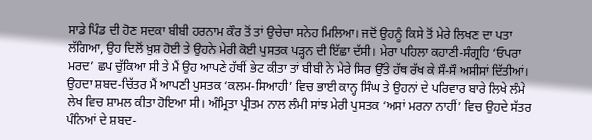ਸਾਡੇ ਪਿੰਡ ਦੀ ਹੋਣ ਸਦਕਾ ਬੀਬੀ ਹਰਨਾਮ ਕੌਰ ਤੋਂ ਤਾਂ ਉਚੇਚਾ ਸਨੇਹ ਮਿਲਿਆ। ਜਦੋਂ ਉਹਨੂੰ ਕਿਸੇ ਤੋਂ ਮੇਰੇ ਲਿਖਣ ਦਾ ਪਤਾ ਲੱਗਿਆ, ਉਹ ਦਿਲੋਂ ਖ਼ੁਸ਼ ਹੋਈ ਤੇ ਉਹਨੇ ਮੇਰੀ ਕੋਈ ਪੁਸਤਕ ਪੜ੍ਹਨ ਦੀ ਇੱਛਾ ਦੱਸੀ। ਮੇਰਾ ਪਹਿਲਾ ਕਹਾਣੀ-ਸੰਗ੍ਰਹਿ ‘ਓਪਰਾ ਮਰਦ’ ਛਪ ਚੁੱਕਿਆ ਸੀ ਤੇ ਮੈਂ ਉਹ ਆਪਣੇ ਹੱਥੀਂ ਭੇਟ ਕੀਤਾ ਤਾਂ ਬੀਬੀ ਨੇ ਮੇਰੇ ਸਿਰ ਉੱਤੇ ਹੱਥ ਰੱਖ ਕੇ ਸੌ-ਸੌ ਅਸੀਸਾਂ ਦਿੱਤੀਆਂ। ਉਹਦਾ ਸ਼ਬਦ-ਚਿੱਤਰ ਮੈਂ ਆਪਣੀ ਪੁਸਤਕ ‘ਕਲਮ-ਸਿਆਹੀ’ ਵਿਚ ਭਾਈ ਕਾਨ੍ਹ ਸਿੰਘ ਤੇ ਉਹਨਾਂ ਦੇ ਪਰਿਵਾਰ ਬਾਰੇ ਲਿਖੇ ਲੰਮੇ ਲੇਖ ਵਿਚ ਸ਼ਾਮਲ ਕੀਤਾ ਹੋਇਆ ਸੀ। ਅੰਮ੍ਰਿਤਾ ਪ੍ਰੀਤਮ ਨਾਲ ਲੰਮੀ ਸਾਂਝ ਮੇਰੀ ਪੁਸਤਕ ‘ਅਸਾਂ ਮਰਨਾ ਨਾਹੀਂ’ ਵਿਚ ਉਹਦੇ ਸੱਤਰ ਪੰਨਿਆਂ ਦੇ ਸ਼ਬਦ-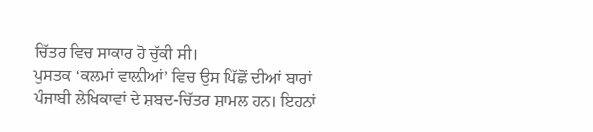ਚਿੱਤਰ ਵਿਚ ਸਾਕਾਰ ਹੋ ਚੁੱਕੀ ਸੀ।
ਪੁਸਤਕ ‘ਕਲਮਾਂ ਵਾਲ਼ੀਆਂ’ ਵਿਚ ਉਸ ਪਿੱਛੋਂ ਦੀਆਂ ਬਾਰਾਂ ਪੰਜਾਬੀ ਲੇਖਿਕਾਵਾਂ ਦੇ ਸ਼ਬਦ-ਚਿੱਤਰ ਸ਼ਾਮਲ ਹਨ। ਇਹਨਾਂ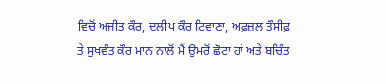ਵਿਚੋਂ ਅਜੀਤ ਕੌਰ, ਦਲੀਪ ਕੌਰ ਟਿਵਾਣਾ, ਅਫ਼ਜ਼ਲ ਤੌਸੀਫ਼ ਤੇ ਸੁਖਵੰਤ ਕੌਰ ਮਾਨ ਨਾਲੋਂ ਮੈਂ ਉਮਰੋਂ ਛੋਟਾ ਹਾਂ ਅਤੇ ਬਚਿੰਤ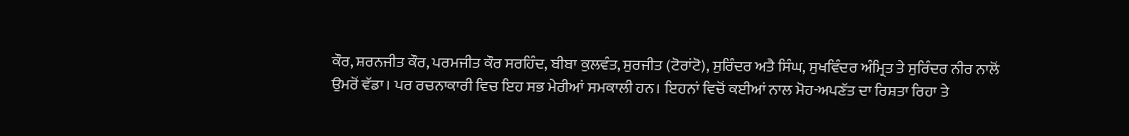ਕੌਰ, ਸ਼ਰਨਜੀਤ ਕੌਰ, ਪਰਮਜੀਤ ਕੌਰ ਸਰਹਿੰਦ, ਬੀਬਾ ਕੁਲਵੰਤ, ਸੁਰਜੀਤ (ਟੋਰਾਂਟੋ), ਸੁਰਿੰਦਰ ਅਤੈ ਸਿੰਘ, ਸੁਖਵਿੰਦਰ ਅੰਮ੍ਰਿਤ ਤੇ ਸੁਰਿੰਦਰ ਨੀਰ ਨਾਲੋਂ ਉਮਰੋਂ ਵੱਡਾ। ਪਰ ਰਚਨਾਕਾਰੀ ਵਿਚ ਇਹ ਸਭ ਮੇਰੀਆਂ ਸਮਕਾਲੀ ਹਨ। ਇਹਨਾਂ ਵਿਚੋਂ ਕਈਆਂ ਨਾਲ ਮੋਹ-ਅਪਣੱਤ ਦਾ ਰਿਸ਼ਤਾ ਰਿਹਾ ਤੇ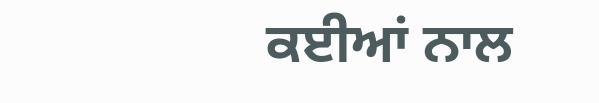ਕਈਆਂ ਨਾਲ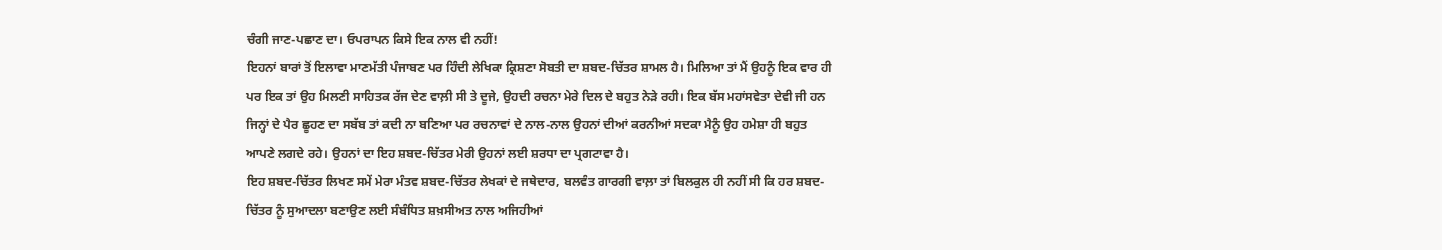ਚੰਗੀ ਜਾਣ-ਪਛਾਣ ਦਾ। ਓਪਰਾਪਨ ਕਿਸੇ ਇਕ ਨਾਲ ਵੀ ਨਹੀਂ!
ਇਹਨਾਂ ਬਾਰਾਂ ਤੋਂ ਇਲਾਵਾ ਮਾਣਮੱਤੀ ਪੰਜਾਬਣ ਪਰ ਹਿੰਦੀ ਲੇਖਿਕਾ ਕ੍ਰਿਸ਼ਣਾ ਸੋਬਤੀ ਦਾ ਸ਼ਬਦ-ਚਿੱਤਰ ਸ਼ਾਮਲ ਹੈ। ਮਿਲਿਆ ਤਾਂ ਮੈਂ ਉਹਨੂੰ ਇਕ ਵਾਰ ਹੀ ਪਰ ਇਕ ਤਾਂ ਉਹ ਮਿਲਣੀ ਸਾਹਿਤਕ ਰੱਜ ਦੇਣ ਵਾਲ਼ੀ ਸੀ ਤੇ ਦੂਜੇ, ਉਹਦੀ ਰਚਨਾ ਮੇਰੇ ਦਿਲ ਦੇ ਬਹੁਤ ਨੇੜੇ ਰਹੀ। ਇਕ ਬੱਸ ਮਹਾਂਸਵੇਤਾ ਦੇਵੀ ਜੀ ਹਨ ਜਿਨ੍ਹਾਂ ਦੇ ਪੈਰ ਛੂਹਣ ਦਾ ਸਬੱਬ ਤਾਂ ਕਦੀ ਨਾ ਬਣਿਆ ਪਰ ਰਚਨਾਵਾਂ ਦੇ ਨਾਲ-ਨਾਲ ਉਹਨਾਂ ਦੀਆਂ ਕਰਨੀਆਂ ਸਦਕਾ ਮੈਨੂੰ ਉਹ ਹਮੇਸ਼ਾ ਹੀ ਬਹੁਤ ਆਪਣੇ ਲਗਦੇ ਰਹੇ। ਉਹਨਾਂ ਦਾ ਇਹ ਸ਼ਬਦ-ਚਿੱਤਰ ਮੇਰੀ ਉਹਨਾਂ ਲਈ ਸ਼ਰਧਾ ਦਾ ਪ੍ਰਗਟਾਵਾ ਹੈ।
ਇਹ ਸ਼ਬਦ-ਚਿੱਤਰ ਲਿਖਣ ਸਮੇਂ ਮੇਰਾ ਮੰਤਵ ਸ਼ਬਦ-ਚਿੱਤਰ ਲੇਖਕਾਂ ਦੇ ਜਥੇਦਾਰ, ਬਲਵੰਤ ਗਾਰਗੀ ਵਾਲ਼ਾ ਤਾਂ ਬਿਲਕੁਲ ਹੀ ਨਹੀਂ ਸੀ ਕਿ ਹਰ ਸ਼ਬਦ-ਚਿੱਤਰ ਨੂੰ ਸੁਆਦਲਾ ਬਣਾਉਣ ਲਈ ਸੰਬੰਧਿਤ ਸ਼ਖ਼ਸੀਅਤ ਨਾਲ ਅਜਿਹੀਆਂ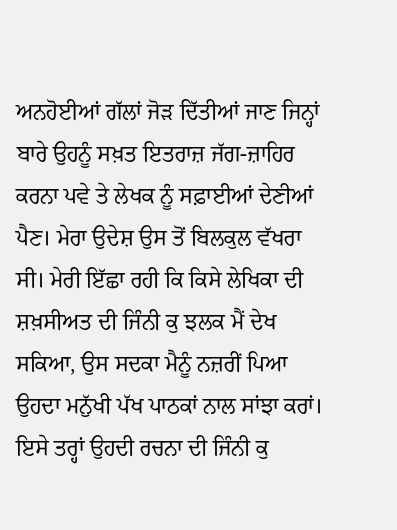ਅਨਹੋਈਆਂ ਗੱਲਾਂ ਜੋੜ ਦਿੱਤੀਆਂ ਜਾਣ ਜਿਨ੍ਹਾਂ ਬਾਰੇ ਉਹਨੂੰ ਸਖ਼ਤ ਇਤਰਾਜ਼ ਜੱਗ-ਜ਼ਾਹਿਰ ਕਰਨਾ ਪਵੇ ਤੇ ਲੇਖਕ ਨੂੰ ਸਫ਼ਾਈਆਂ ਦੇਣੀਆਂ ਪੈਣ। ਮੇਰਾ ਉਦੇਸ਼ ਉਸ ਤੋਂ ਬਿਲਕੁਲ ਵੱਖਰਾ ਸੀ। ਮੇਰੀ ਇੱਛਾ ਰਹੀ ਕਿ ਕਿਸੇ ਲੇਖਿਕਾ ਦੀ ਸ਼ਖ਼ਸੀਅਤ ਦੀ ਜਿੰਨੀ ਕੁ ਝਲਕ ਮੈਂ ਦੇਖ ਸਕਿਆ, ਉਸ ਸਦਕਾ ਮੈਨੂੰ ਨਜ਼ਰੀਂ ਪਿਆ ਉਹਦਾ ਮਨੁੱਖੀ ਪੱਖ ਪਾਠਕਾਂ ਨਾਲ ਸਾਂਝਾ ਕਰਾਂ। ਇਸੇ ਤਰ੍ਹਾਂ ਉਹਦੀ ਰਚਨਾ ਦੀ ਜਿੰਨੀ ਕੁ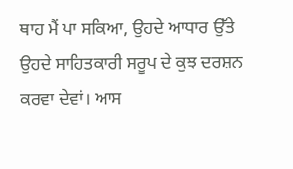ਥਾਹ ਮੈਂ ਪਾ ਸਕਿਆ, ਉਹਦੇ ਆਧਾਰ ਉੱਤੇ ਉਹਦੇ ਸਾਹਿਤਕਾਰੀ ਸਰੂਪ ਦੇ ਕੁਝ ਦਰਸ਼ਨ ਕਰਵਾ ਦੇਵਾਂ। ਆਸ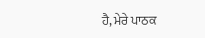ਹੈ, ਮੇਰੇ ਪਾਠਕ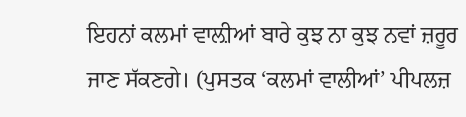ਇਹਨਾਂ ਕਲਮਾਂ ਵਾਲ਼ੀਆਂ ਬਾਰੇ ਕੁਝ ਨਾ ਕੁਝ ਨਵਾਂ ਜ਼ਰੂਰ ਜਾਣ ਸੱਕਣਗੇ। (ਪੁਸਤਕ ‘ਕਲਮਾਂ ਵਾਲੀਆਂ’ ਪੀਪਲਜ਼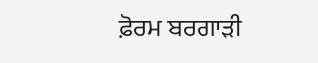ਫ਼ੋਰਮ ਬਰਗਾੜੀ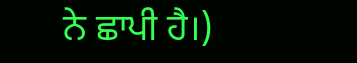ਨੇ ਛਾਪੀ ਹੈ।)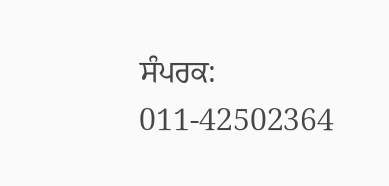ਸੰਪਰਕ: 011-42502364